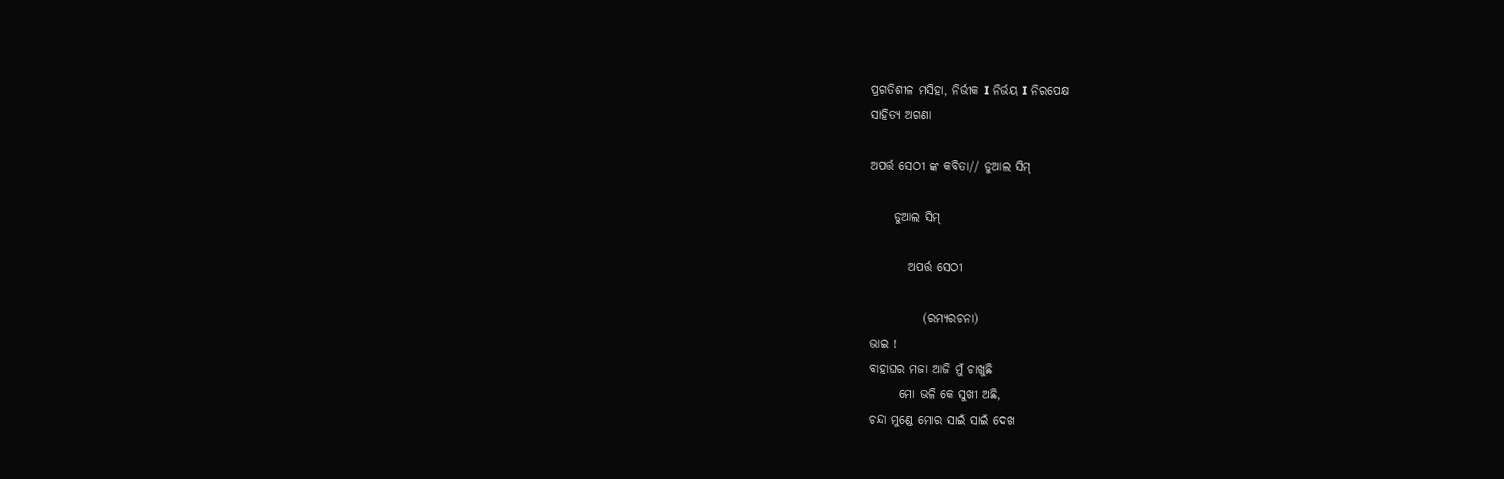ପ୍ରଗତିଶୀଳ ମସିହା, ନିର୍ଭୀକ I ନିର୍ଭୟ I ନିରପେକ୍ଷ
ସାହିତ୍ୟ ଅଗଣା

ଅପର୍ତ୍ତ ସେଠୀ ଙ୍କ କବିତା// ଡୁଆଲ ସିମ୍

     ଡୁଆଲ ସିମ୍

        ଅପର୍ତ୍ତ ସେଠୀ

           (ରମ୍ଯରଚନା)
ଭାଇ !
ବାହାଘର ମଜା ଆଜି ମୁଁ ଚାଖୁଛି
      ମୋ ଭଳି କେ ସୁଖୀ ଅଛି,
ଚନ୍ଦା ମୁଣ୍ଡେ ମୋର ସାଇଁ ସାଇଁ ଦେଖ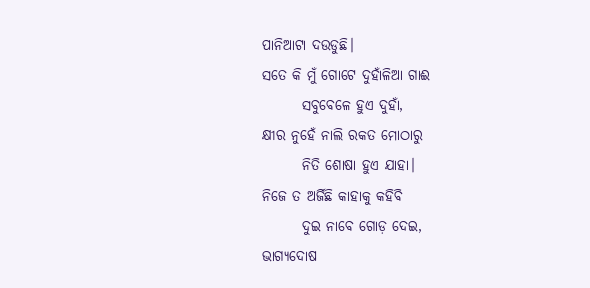ପାନିଆଟା ଦ‌ଉଡୁଛି।
ସତେ କି ମୁଁ ଗୋଟେ ଦୁହାଁଳିଆ ଗାଈ
       ସବୁବେଳେ ହୁଏ ଦୁହାଁ,
କ୍ଷୀର ନୁହେଁ ନାଲି ରକତ‌ ମୋଠାରୁ‌
       ନିତି‌ ଶୋଷା ହୁଏ ଯାହା।
ନିଜେ ତ ଅର୍ଜିଛି କାହାକୁ କହିବି
       ଦୁଇ ନାବେ ଗୋଡ଼ ଦେଇ,
ଭାଗ୍ଯଦୋଷ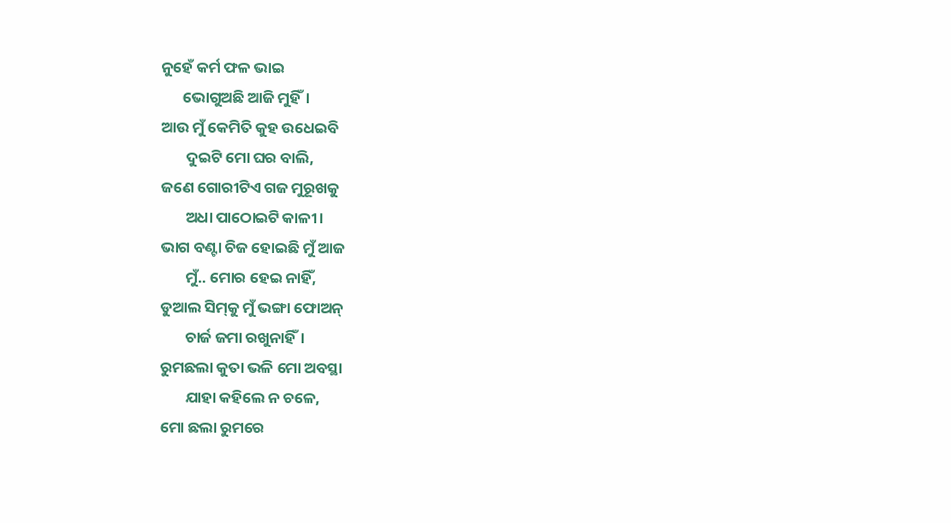ନୁହେଁ କର୍ମ ଫଳ ଭାଇ
      ଭୋଗୁଅଛି‌ ଆଜି ମୁହିଁ।
ଆଉ ମୁଁ କେମିତି କୁହ ଉଧେଇବି
       ଦୁଇଟି ମୋ ଘର ବାଲି,
ଜଣେ ଗୋରୀଟିଏ ଗଜ ମୁରୂଖକୁ
       ଅଧା ପାଠୋଇଟି‌ କାଳୀ।
ଭାଗ ବଣ୍ଟା ଚିଜ ହୋଇଛି ମୁଁ ଆଜ
       ମୁଁ.. ମୋର ହେଇ ନାହିଁ,
ଡୁଆଲ‌ ସିମ୍‌କୁ ମୁଁ ଭଙ୍ଗା ଫୋଅନ୍
       ଚାର୍ଜ ଜମା ରଖୁନାହିଁ।
ରୁମଛଲା କୁତା‌ ଭଳି ମୋ ଅବସ୍ଥା
       ଯାହା କହିଲେ ନ ଚଳେ,
ମୋ ଛ‌ଲା ରୁମରେ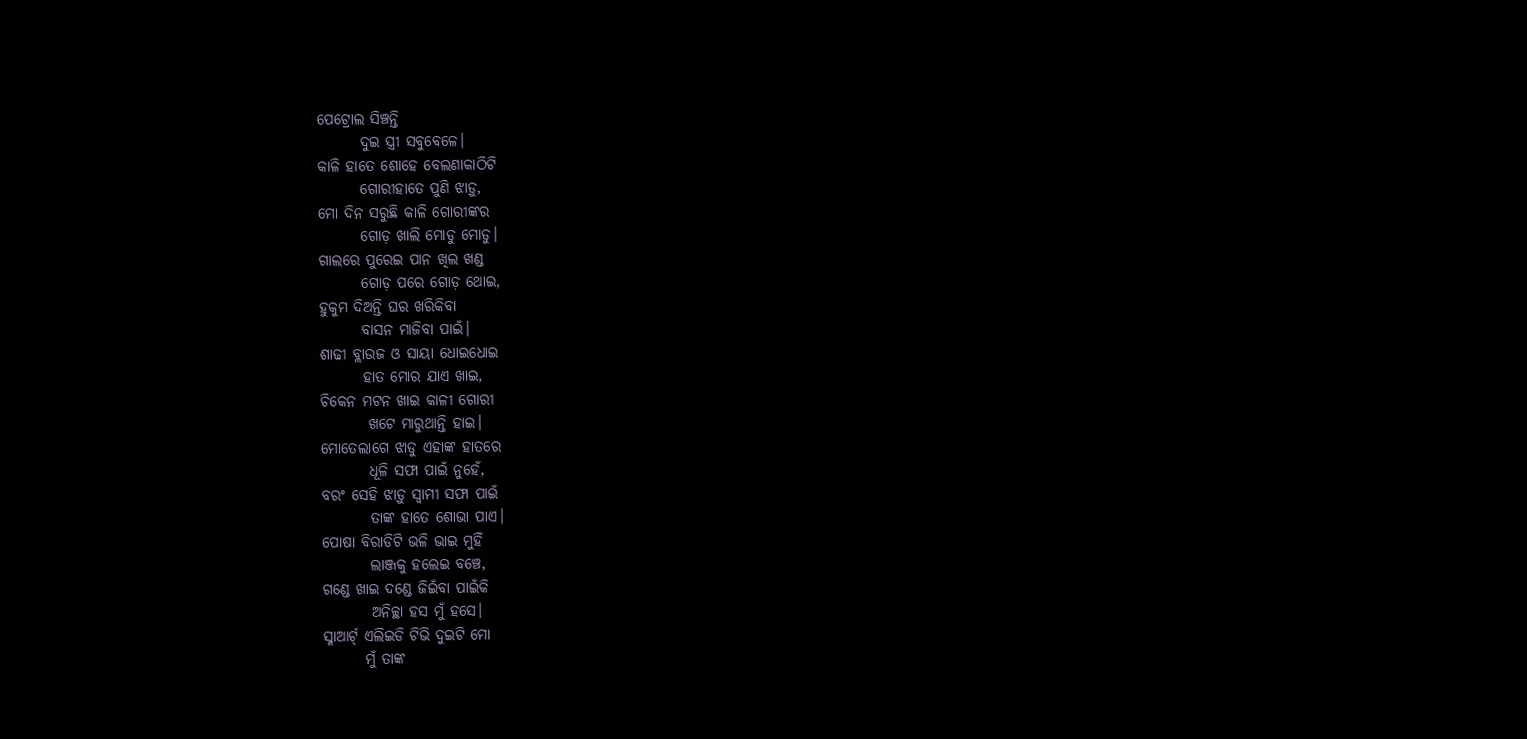ପେଟ୍ରୋଲ ସିଞ୍ଚନ୍ତି
       ଦୁଇ ସ୍ତ୍ରୀ ସବୁବେଳେ।
କାଳି ହାତେ ଶୋହେ ବେଲଣାକାଠିଟି
       ଗୋରୀହାତେ ପୁଣି ଝାଡ଼ୁ,
ମୋ ଦିନ ସରୁଛି କାଳି ଗୋରୀଙ୍କର
       ଗୋଡ଼ ଖାଲି ମୋଡୁ‌ ମୋଡୁ‌।
ଗାଲରେ ପୁରେଇ ପାନ ଖିଲ ଖଣ୍ଡ
       ଗୋଡ଼ ପରେ ଗୋଡ଼ ଥୋଇ,
ହୁକୁମ ‌ଦିଅନ୍ତି ଘର ଖରିକିବା‌
       ବାସନ ମାଜିବା‌ ପାଇଁ।
ଶାଢୀ ବ୍ଲାଉଜ ଓ ସାୟା‌ ଧୋଇଧୋଇ
       ହାତ ମୋର ଯାଏ ଖାଇ,
ଚିକେନ ମଟନ ଖାଇ କାଳୀ ଗୋରୀ
        ଖଟେ ମାରୁଥାନ୍ତି ହାଇ‌।
ମୋତେଲାଗେ ଝାଡୁ ଏହାଙ୍କ ହାତରେ
        ଧୂଳି ସଫା ପାଇଁ ନୁହେଁ,
ବରଂ ସେହି ଝାଡ଼ୁ ସ୍ଵାମୀ ସଫା ପାଇଁ
        ତାଙ୍କ ହାତେ ଶୋଭା ପାଏ।
ପୋଷା ବିରାଡିଟି‌ ଭଳି ଭାଇ ମୁହିଁ
        ଲାଞ୍ଜକୁ ହଲେଇ ବଞ୍ଚେ,
ଗଣ୍ଡେ ଖାଇ ଦଣ୍ଡେ ଜିଇଁବା ପାଇଁକି
        ଅନିଚ୍ଛା ହସ ମୁଁ ହସେ।
ସ୍ମାଆର୍ଟ୍ ଏଲିଇଡି ଟିଭି ଦୁଇଟି ମୋ
       ମୁଁ ତାଙ୍କ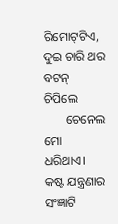ରିମୋଟ୍‌ଟିଏ,
ଦୁଇ ଚାରି ଥର ବଟନ୍ ଚିପିଲେ
       ଚେନେଲ ମୋ ଧରିଥାଏ।
କଷ୍ଟ ଯନ୍ତ୍ରଣାର ସଂଜ୍ଞାଟି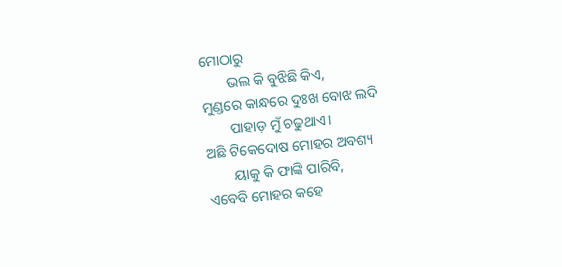ମୋଠାରୁ
       ଭଲ କି ବୁଝିଛି କିଏ,
ମୁଣ୍ଡରେ କାନ୍ଧରେ ଦୁଃଖ ବୋଝ ଲଦି
       ପାହାଡ଼ ମୁଁ ଚଢୁଥାଏ।
ଅଛି ଟିକେଦୋଷ ମୋହର ଅବଶ୍ୟ
       ୟାକୁ କି ଫାଙ୍କି ପାରିବି,
ଏବେବି ମୋହର କହେ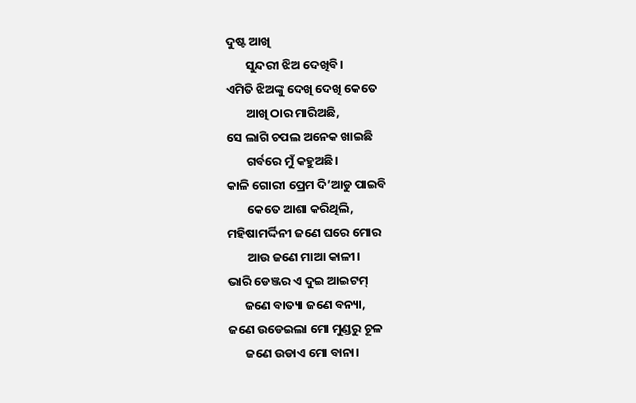ଦୁଷ୍ଟ ଆଖି
       ସୁନ୍ଦରୀ ଝିଅ ଦେଖିବି।
ଏମିତି ଝିଅଙ୍କୁ ଦେଖି ଦେଖି କେତେ
       ଆଖି ଠାର ମାରିଅଛି,
ସେ ଲାଗି ଚପଲ ଅନେକ ଖାଇଛି
       ଗର୍ବରେ ମୁଁ କହୁଅଛି।
କାଳି ଗୋରୀ ପ୍ରେମ ଦି’ଆଡୁ ପାଇବି
       କେତେ ଆଶା କରିଥିଲି,
ମହିଷା‌ମର୍ଦ୍ଦିନୀ ଜଣେ ଘରେ ମୋର
       ଆଉ ଜଣେ ମାଆ କାଳୀ।
ଭାରି ଡେଞ୍ଜର ଏ ଦୁଇ ଆଇଟମ୍
      ଜଣେ ବାତ୍ୟା ଜଣେ ବନ୍ୟା,
ଜଣେ ଉଡେଇଲା ମୋ ମୁଣ୍ଡରୁ ଚୂଳ
      ଜଣେ ଉଡାଏ ମୋ ବାନା।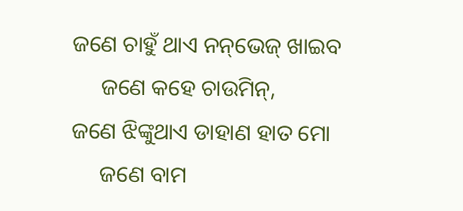ଜଣେ ଚାହୁଁ ଥାଏ ନନ୍‌ଭେଜ୍ ଖାଇବ
     ଜଣେ କହେ ଚାଉମିନ୍,
ଜଣେ ଝିଙ୍କୁଥାଏ ଡାହାଣ ହାତ ମୋ
     ଜଣେ ବାମ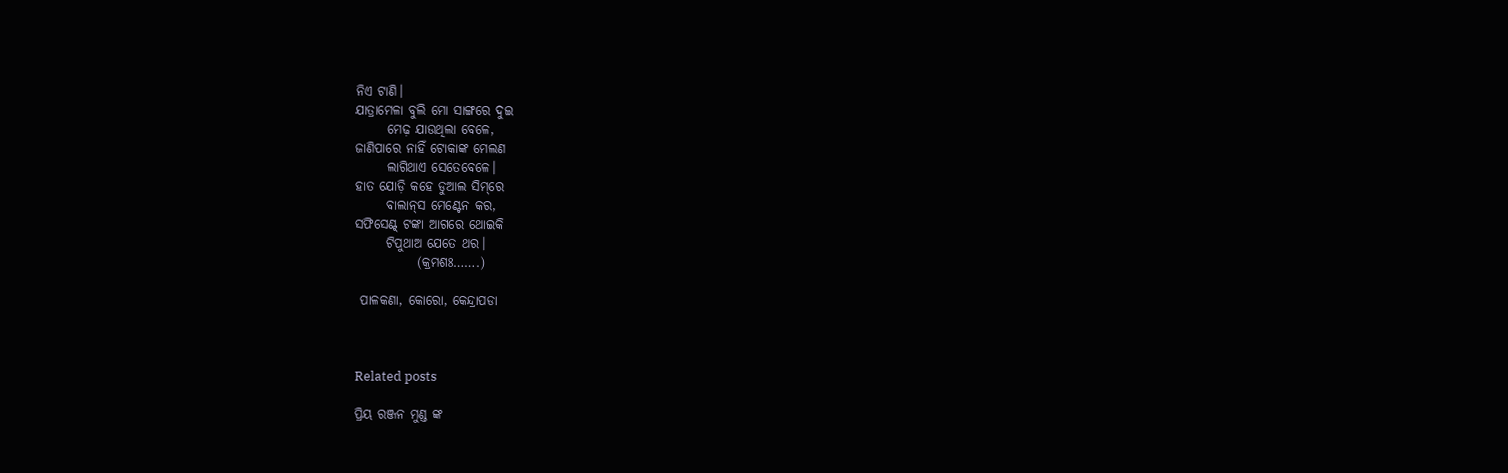ନିଏ ଟାଣି।
ଯାତ୍ରାମେଳା ବୁଲି ମୋ ସାଙ୍ଗରେ ଦୁଇ
      ମେଢ଼ ଯାଉଥିଲା ବେଳେ,
ଜାଣିପାରେ ନାହିଁ ଟୋକାଙ୍କ ମେଲଣ
      ଲାଗିଥାଏ ସେତେବେଳେ।
ହାତ ଯୋଡ଼ି କହେ ଡୁଆଲ ସିମ୍‌ରେ
      ବାଲାନ୍‌ସ ମେଣ୍ଟେନ କର,
ସଫିସେଣ୍ଟ୍‌ ଟଙ୍କା ଆଗରେ ଥୋଇକି
      ଟିପୁଥାଅ ଯେତେ ଥର।
            (କ୍ରମଶଃ…….)

 ପାଳକଣା‌, କୋରୋ‌, କେନ୍ଦ୍ରାପଡା



Related posts

ପ୍ରିୟ ରଞ୍ଜନ ମୁଣ୍ଡ ଙ୍କ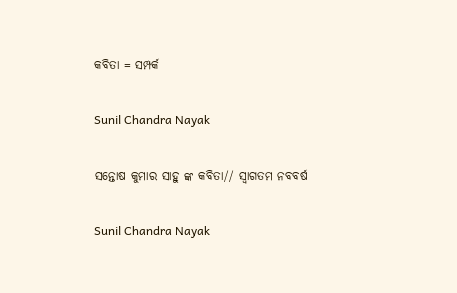କବିତା = ସମ୍ପର୍କ

Sunil Chandra Nayak

ସନ୍ତୋଷ କୁମାର ସାହୁ ଙ୍କ କବିତା// ସ୍ୱାଗତମ ନବବର୍ଷ

Sunil Chandra Nayak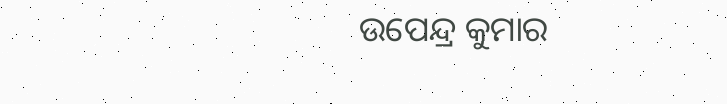ଉପେନ୍ଦ୍ର କୁମାର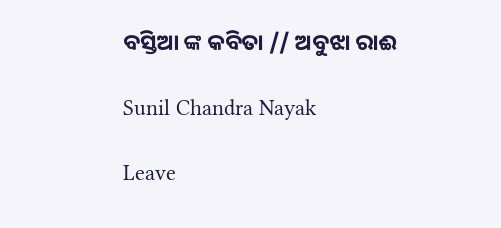ବସ୍ତିଆ ଙ୍କ କବିତା // ଅବୁଝା ରାଈ

Sunil Chandra Nayak

Leave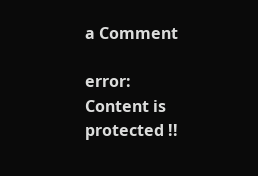a Comment

error: Content is protected !!